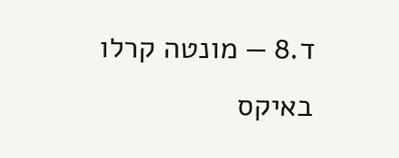ד.8 — מונטה קרלו באיקס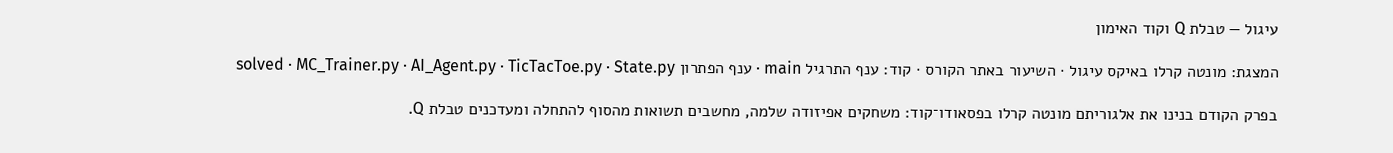עיגול — טבלת Q וקוד האימון

המצגת: מונטה קרלו באיקס עיגול · השיעור באתר הקורס · קוד: ענף התרגיל main · ענף הפתרון solved · MC_Trainer.py · AI_Agent.py · TicTacToe.py · State.py

בפרק הקודם בנינו את אלגוריתם מונטה קרלו בפסאודו־קוד: משחקים אפיזודה שלמה, מחשבים תשואות מהסוף להתחלה ומעדכנים טבלת Q.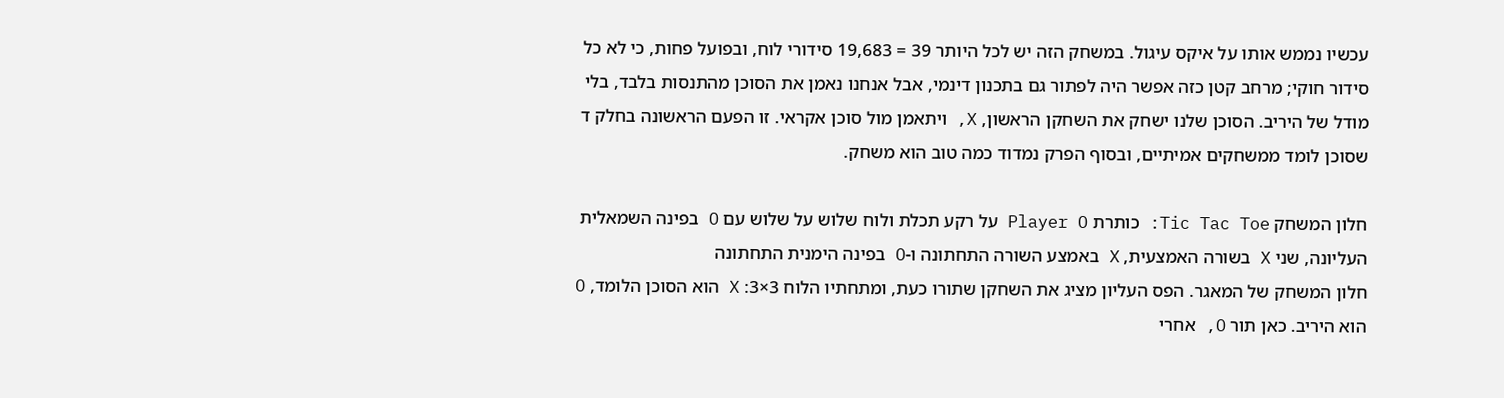עכשיו נממש אותו על איקס עיגול. במשחק הזה יש לכל היותר 39 = 19,683 סידורי לוח, ובפועל פחות, כי לא כל סידור חוקי; מרחב קטן כזה אפשר היה לפתור גם בתכנון דינמי, אבל אנחנו נאמן את הסוכן מהתנסות בלבד, בלי מודל של היריב. הסוכן שלנו ישחק את השחקן הראשון, X, ויתאמן מול סוכן אקראי. זו הפעם הראשונה בחלק ד שסוכן לומד ממשחקים אמיתיים, ובסוף הפרק נמדוד כמה טוב הוא משחק.

חלון המשחק Tic Tac Toe: כותרת Player O על רקע תכלת ולוח שלוש על שלוש עם O בפינה השמאלית העליונה, שני X בשורה האמצעית, X באמצע השורה התחתונה ו-O בפינה הימנית התחתונה
חלון המשחק של המאגר. הפס העליון מציג את השחקן שתורו כעת, ומתחתיו הלוח 3×3: X הוא הסוכן הלומד, O הוא היריב. כאן תור O, אחרי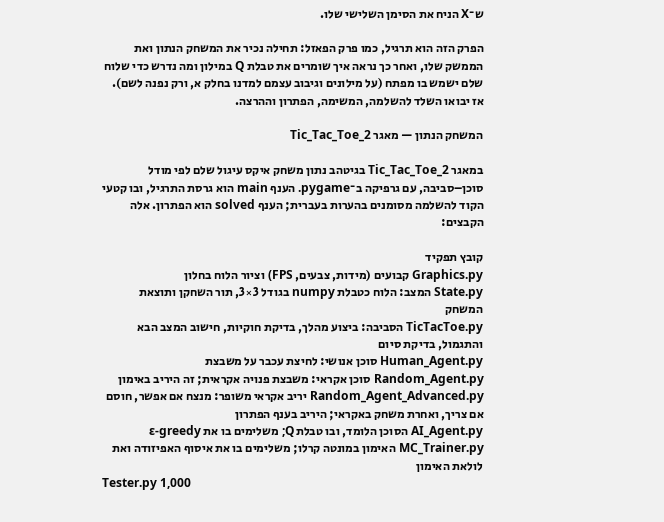ש־X הניח את הסימן השלישי שלו.

הפרק הזה הוא תרגיל, כמו פרק הפאזל: תחילה נכיר את המשחק הנתון ואת הממשק שלו, ואחר כך נראה איך שומרים את טבלת Q במילון ומה נדרש כדי שלוח שלם ישמש בו מפתח (על מילונים וגיבוב עצמם למדנו בחלק א, ורק נפנה לשם). אז יבואו השלד להשלמה, המשימה, הפתרון וההרצה.

המשחק הנתון — מאגר Tic_Tac_Toe_2

במאגר Tic_Tac_Toe_2 בגיטהב נתון משחק איקס עיגול שלם לפי מודל סוכן–סביבה, עם גרפיקה ב־pygame. הענף main הוא גרסת התרגיל, ובו קטעי הקוד להשלמה מסומנים בהערות בעברית; הענף solved הוא הפתרון. אלה הקבצים:

קובץ תפקיד
Graphics.py קבועים (מידות, צבעים, FPS) וציור הלוח בחלון
State.py המצב: הלוח כטבלת numpy בגודל 3×3, תור השחקן ותוצאת המשחק
TicTacToe.py הסביבה: ביצוע מהלך, בדיקת חוקיות, חישוב המצב הבא והתגמול, בדיקת סיום
Human_Agent.py סוכן אנושי: לחיצת עכבר על משבצת
Random_Agent.py סוכן אקראי: משבצת פנויה אקראית; זה היריב באימון
Random_Agent_Advanced.py יריב אקראי משופר: מנצח אם אפשר, חוסם אם צריך, ואחרת משחק באקראי; היריב בענף הפתרון
AI_Agent.py הסוכן הלומד, ובו טבלת Q; משלימים בו את ε-greedy
MC_Trainer.py האימון במונטה קרלו; משלימים בו את איסוף האפיזודה ואת לולאת האימון
Tester.py 1,000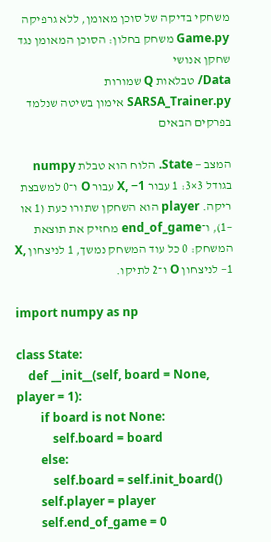משחקי בדיקה של סוכן מאומן, ללא גרפיקה
Game.py משחק בחלון: הסוכן המאומן נגד שחקן אנושי
Data/ טבלאות Q שמורות
SARSA_Trainer.py אימון בשיטה שנלמד בפרקים הבאים

המצב — State. הלוח הוא טבלת numpy בגודל 3×3: 1 עבור X, −1 עבור O ו־0 למשבצת ריקה. player הוא השחקן שתורו כעת (1 או −1), ו־end_of_game מחזיק את תוצאת המשחק: 0 כל עוד המשחק נמשך, 1 לניצחון X, −1 לניצחון O ו־2 לתיקו.

import numpy as np

class State:
    def __init__(self, board = None, player = 1):
        if board is not None:
            self.board = board
        else:
            self.board = self.init_board()
        self.player = player
        self.end_of_game = 0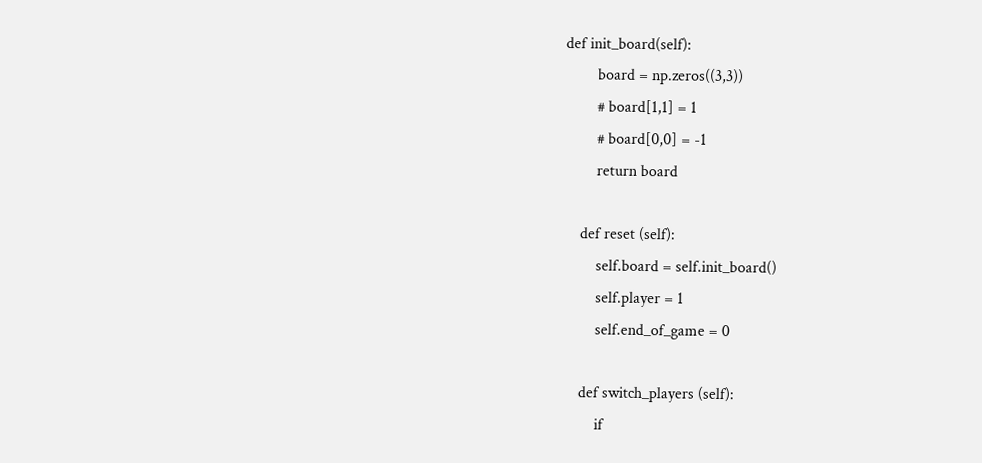def init_board(self):
        board = np.zeros((3,3))
        # board[1,1] = 1
        # board[0,0] = -1
        return board

    def reset (self):
        self.board = self.init_board()
        self.player = 1
        self.end_of_game = 0

    def switch_players (self):
        if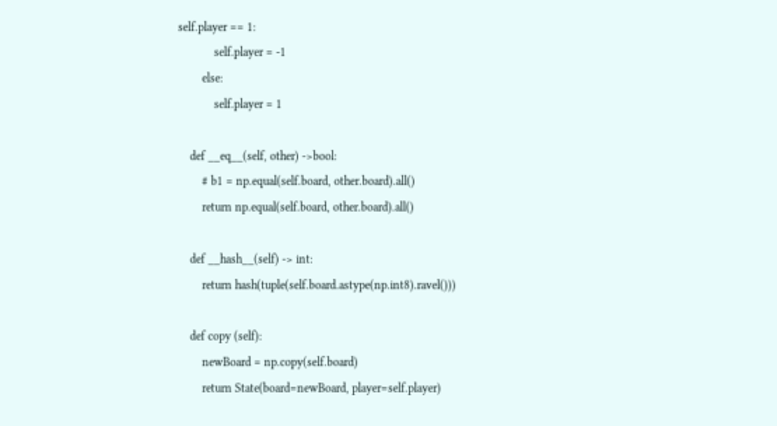self.player == 1:
            self.player = -1
        else:
            self.player = 1

    def __eq__(self, other) ->bool:
        # b1 = np.equal(self.board, other.board).all()
        return np.equal(self.board, other.board).all()

    def __hash__(self) -> int:
        return hash(tuple(self.board.astype(np.int8).ravel()))

    def copy (self):
        newBoard = np.copy(self.board)
        return State(board=newBoard, player=self.player)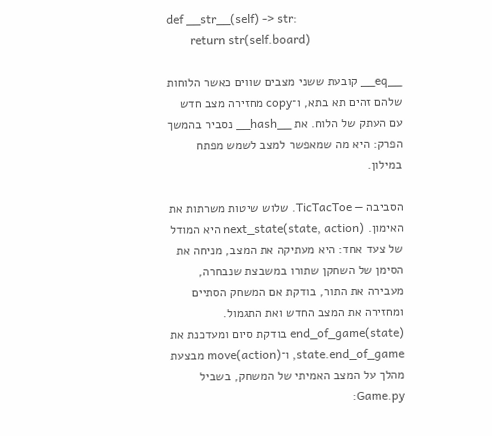def __str__(self) -> str:
        return str(self.board)

__eq__ קובעת ששני מצבים שווים כאשר הלוחות שלהם זהים תא בתא, ו־copy מחזירה מצב חדש עם העתק של הלוח. את __hash__ נסביר בהמשך הפרק: היא מה שמאפשר למצב לשמש מפתח במילון.

הסביבה — TicTacToe. שלוש שיטות משרתות את האימון. next_state(state, action) היא המודל של צעד אחד: היא מעתיקה את המצב, מניחה את הסימן של השחקן שתורו במשבצת שנבחרה, מעבירה את התור, בודקת אם המשחק הסתיים ומחזירה את המצב החדש ואת התגמול. end_of_game(state) בודקת סיום ומעדכנת את state.end_of_game, ו־move(action) מבצעת מהלך על המצב האמיתי של המשחק, בשביל Game.py: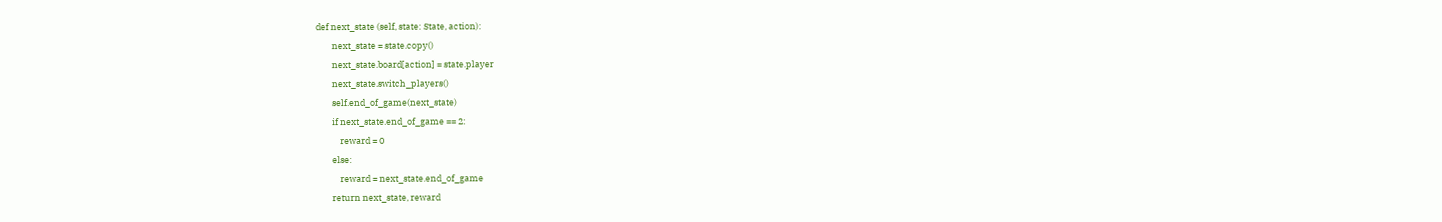def next_state (self, state: State, action):
        next_state = state.copy()
        next_state.board[action] = state.player
        next_state.switch_players()
        self.end_of_game(next_state)
        if next_state.end_of_game == 2:
            reward = 0
        else:
            reward = next_state.end_of_game
        return next_state, reward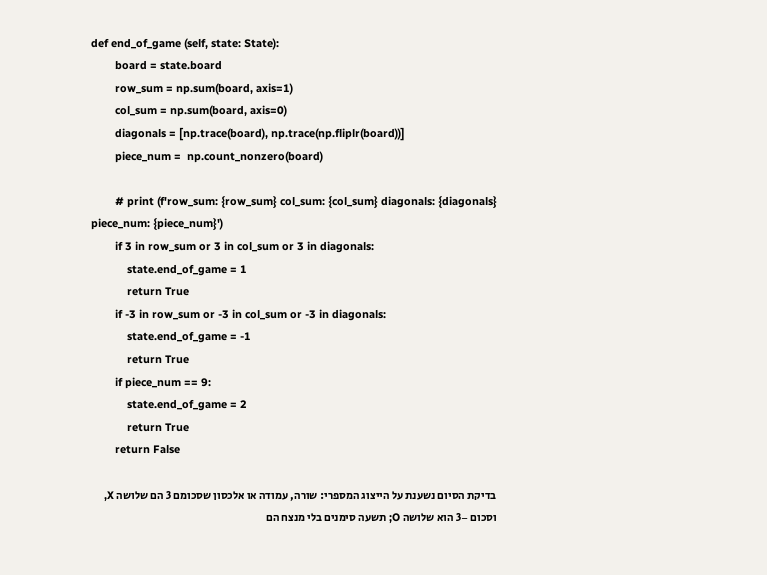def end_of_game (self, state: State):
        board = state.board
        row_sum = np.sum(board, axis=1)
        col_sum = np.sum(board, axis=0)
        diagonals = [np.trace(board), np.trace(np.fliplr(board))]
        piece_num =  np.count_nonzero(board)

        # print (f'row_sum: {row_sum} col_sum: {col_sum} diagonals: {diagonals} piece_num: {piece_num}')
        if 3 in row_sum or 3 in col_sum or 3 in diagonals:
            state.end_of_game = 1
            return True
        if -3 in row_sum or -3 in col_sum or -3 in diagonals:
            state.end_of_game = -1
            return True
        if piece_num == 9:
            state.end_of_game = 2
            return True
        return False

בדיקת הסיום נשענת על הייצוג המספרי: שורה, עמודה או אלכסון שסכומם 3 הם שלושה X, וסכום −3 הוא שלושה O; תשעה סימנים בלי מנצח הם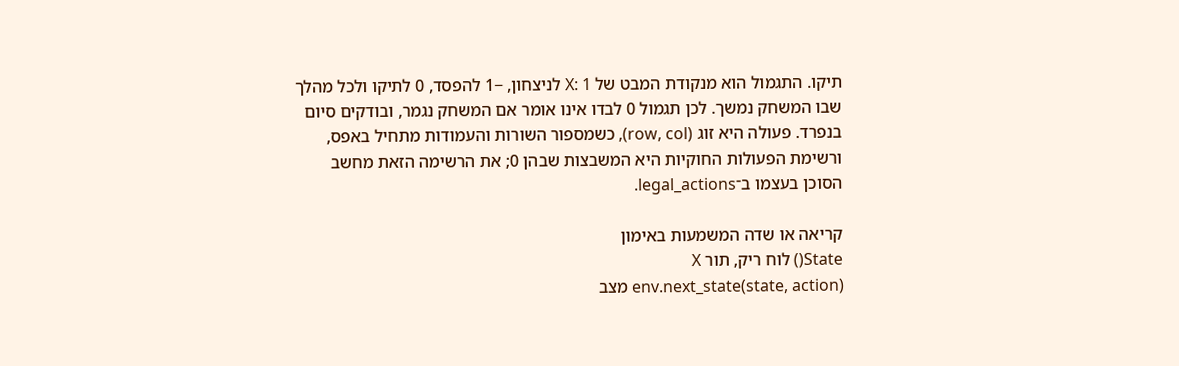תיקו. התגמול הוא מנקודת המבט של X: 1 לניצחון, −1 להפסד, 0 לתיקו ולכל מהלך שבו המשחק נמשך. לכן תגמול 0 לבדו אינו אומר אם המשחק נגמר, ובודקים סיום בנפרד. פעולה היא זוג (row, col), כשמספור השורות והעמודות מתחיל באפס, ורשימת הפעולות החוקיות היא המשבצות שבהן 0; את הרשימה הזאת מחשב הסוכן בעצמו ב־legal_actions.

קריאה או שדה המשמעות באימון
State() לוח ריק, תור X
env.next_state(state, action) מצב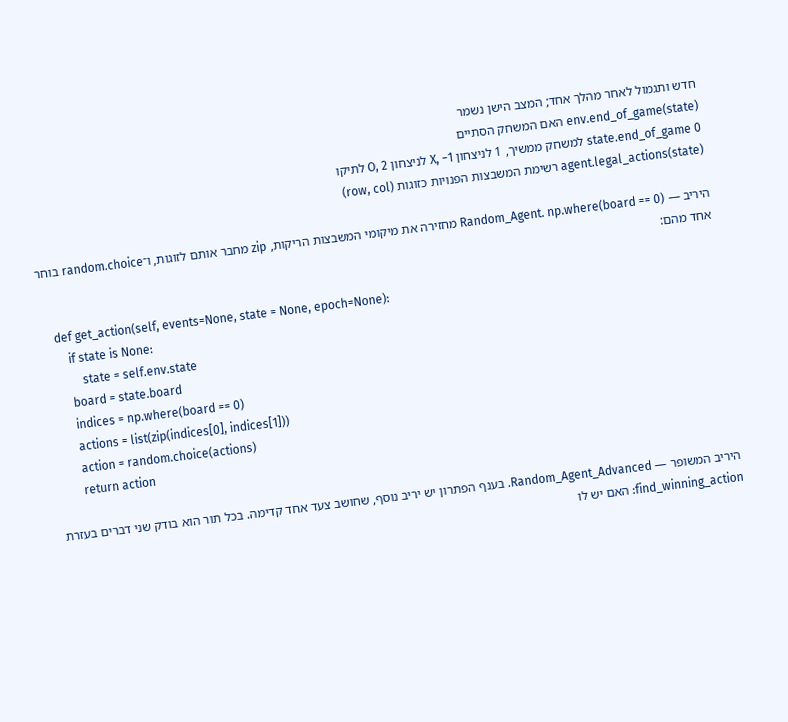חדש ותגמול לאחר מהלך אחד; המצב הישן נשמר
env.end_of_game(state) האם המשחק הסתיים
state.end_of_game 0 למשחק ממשיך, 1 לניצחון X, −1 לניצחון O, 2 לתיקו
agent.legal_actions(state) רשימת המשבצות הפנויות כזוגות (row, col)

היריב — Random_Agent. np.where(board == 0) מחזירה את מיקומי המשבצות הריקות, zip מחבר אותם לזוגות, ו־random.choice בוחר אחד מהם:

    def get_action(self, events=None, state = None, epoch=None):
        if state is None:
            state = self.env.state
        board = state.board
        indices = np.where(board == 0)
        actions = list(zip(indices[0], indices[1]))
        action = random.choice(actions)
        return action

היריב המשופר — Random_Agent_Advanced. בענף הפתרון יש יריב נוסף, שחושב צעד אחד קדימה. בכל תור הוא בודק שני דברים בעזרת find_winning_action: האם יש לו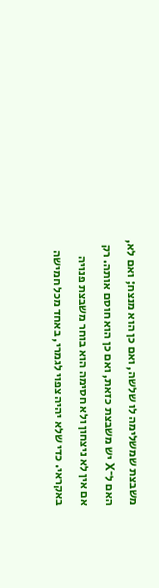משבצת שמשלימה לו שלשה, ואם כן הוא מנצח; ואם לא, האם ל־X יש משבצת כזאת, ואם כן הוא חוסם אותה. רק אם אין לא ניצחון ולא חסימה הוא בוחר משבצת פנויה באקראי. כדי שלא יהיה צפוי לגמרי, באחד מכל חמישה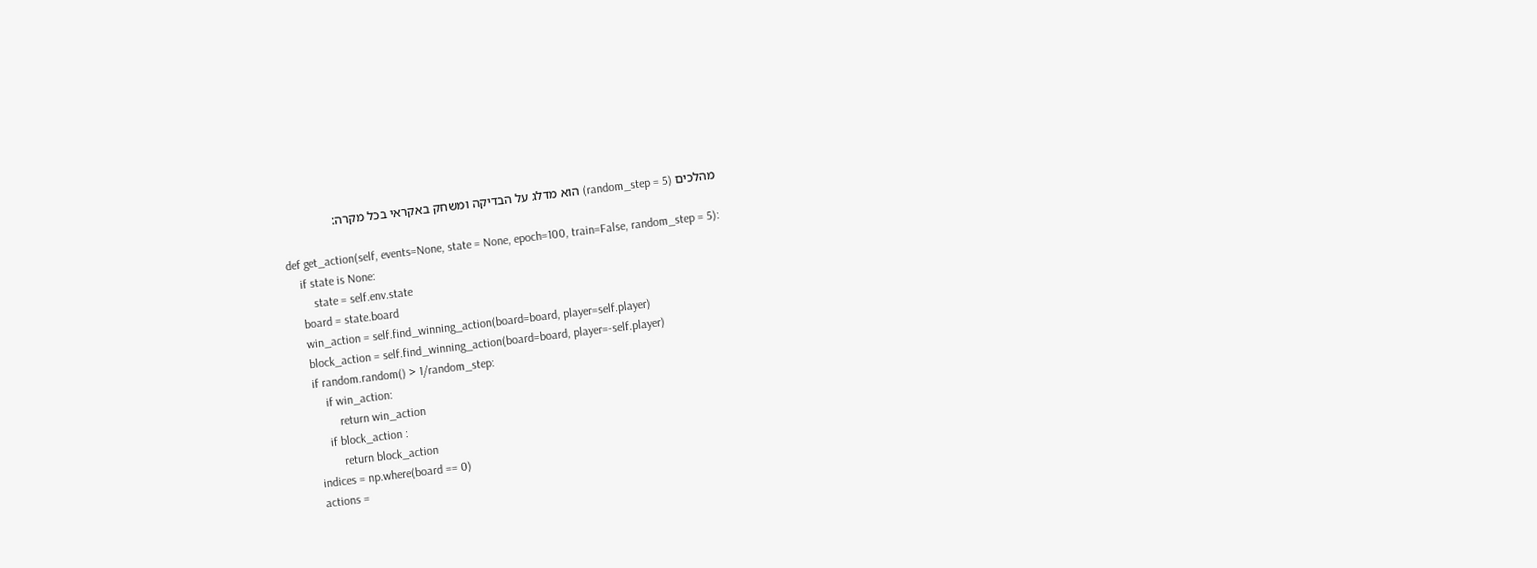מהלכים (random_step = 5) הוא מדלג על הבדיקה ומשחק באקראי בכל מקרה:

    def get_action(self, events=None, state = None, epoch=100, train=False, random_step = 5):
        if state is None:
            state = self.env.state
        board = state.board
        win_action = self.find_winning_action(board=board, player=self.player)
        block_action = self.find_winning_action(board=board, player=-self.player)
        if random.random() > 1/random_step:
            if win_action:
                return win_action
            if block_action :
                return block_action
        indices = np.where(board == 0)
        actions =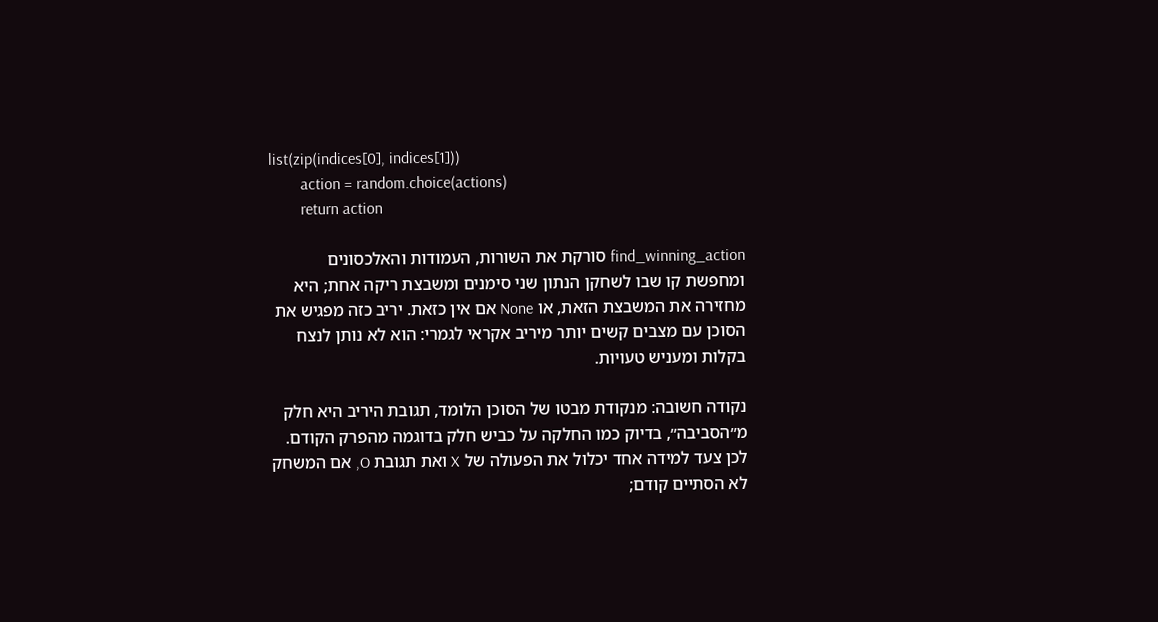list(zip(indices[0], indices[1]))
        action = random.choice(actions)
        return action

find_winning_action סורקת את השורות, העמודות והאלכסונים ומחפשת קו שבו לשחקן הנתון שני סימנים ומשבצת ריקה אחת; היא מחזירה את המשבצת הזאת, או None אם אין כזאת. יריב כזה מפגיש את הסוכן עם מצבים קשים יותר מיריב אקראי לגמרי: הוא לא נותן לנצח בקלות ומעניש טעויות.

נקודה חשובה: מנקודת מבטו של הסוכן הלומד, תגובת היריב היא חלק מ״הסביבה״, בדיוק כמו החלקה על כביש חלק בדוגמה מהפרק הקודם. לכן צעד למידה אחד יכלול את הפעולה של X ואת תגובת O, אם המשחק לא הסתיים קודם;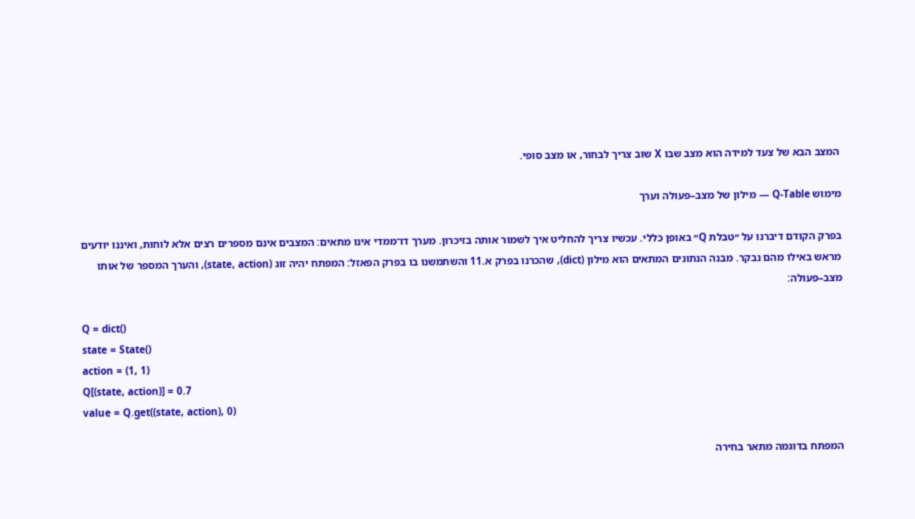המצב הבא של צעד למידה הוא מצב שבו X שוב צריך לבחור, או מצב סופי.

מימוש Q-Table — מילון של מצב–פעולה וערך

בפרק הקודם דיברנו על ״טבלת Q״ באופן כללי. עכשיו צריך להחליט איך לשמור אותה בזיכרון. מערך דו־ממדי אינו מתאים: המצבים אינם מספרים רצים אלא לוחות, ואיננו יודעים מראש באילו מהם נבקר. מבנה הנתונים המתאים הוא מילון (dict), שהכרנו בפרק א.11 והשתמשנו בו בפרק הפאזל: המפתח יהיה זוג (state, action), והערך המספר של אותו מצב–פעולה:

Q = dict()
state = State()
action = (1, 1)
Q[(state, action)] = 0.7
value = Q.get((state, action), 0)

המפתח בדוגמה מתאר בחירה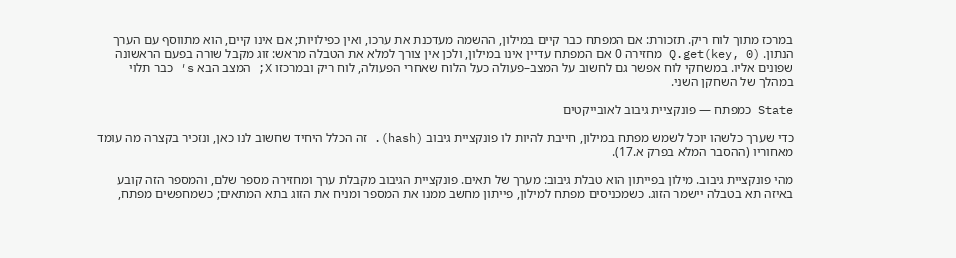במרכז מתוך לוח ריק. תזכורת: אם המפתח כבר קיים במילון, ההשמה מעדכנת את ערכו, ואין כפילויות; אם אינו קיים, הוא מתווסף עם הערך הנתון. Q.get(key, 0) מחזירה 0 אם המפתח עדיין אינו במילון, ולכן אין צורך למלא את הטבלה מראש: זוג מקבל שורה בפעם הראשונה שפונים אליו. במשחקי לוח אפשר גם לחשוב על המצב–פעולה כעל הלוח שאחרי הפעולה, לוח ריק ובמרכזו X; המצב הבא s′ כבר תלוי במהלך של השחקן השני.

State כמפתח — פונקציית גיבוב לאובייקטים

כדי שערך כלשהו יוכל לשמש מפתח במילון, חייבת להיות לו פונקציית גיבוב (hash). זה הכלל היחיד שחשוב לנו כאן, ונזכיר בקצרה מה עומד מאחוריו (ההסבר המלא בפרק א.17).

מהי פונקציית גיבוב. מילון בפייתון הוא טבלת גיבוב: מערך של תאים. פונקציית הגיבוב מקבלת ערך ומחזירה מספר שלם, והמספר הזה קובע באיזה תא בטבלה יישמר הזוג. כשמכניסים מפתח למילון, פייתון מחשב ממנו את המספר ומניח את הזוג בתא המתאים; כשמחפשים מפתח,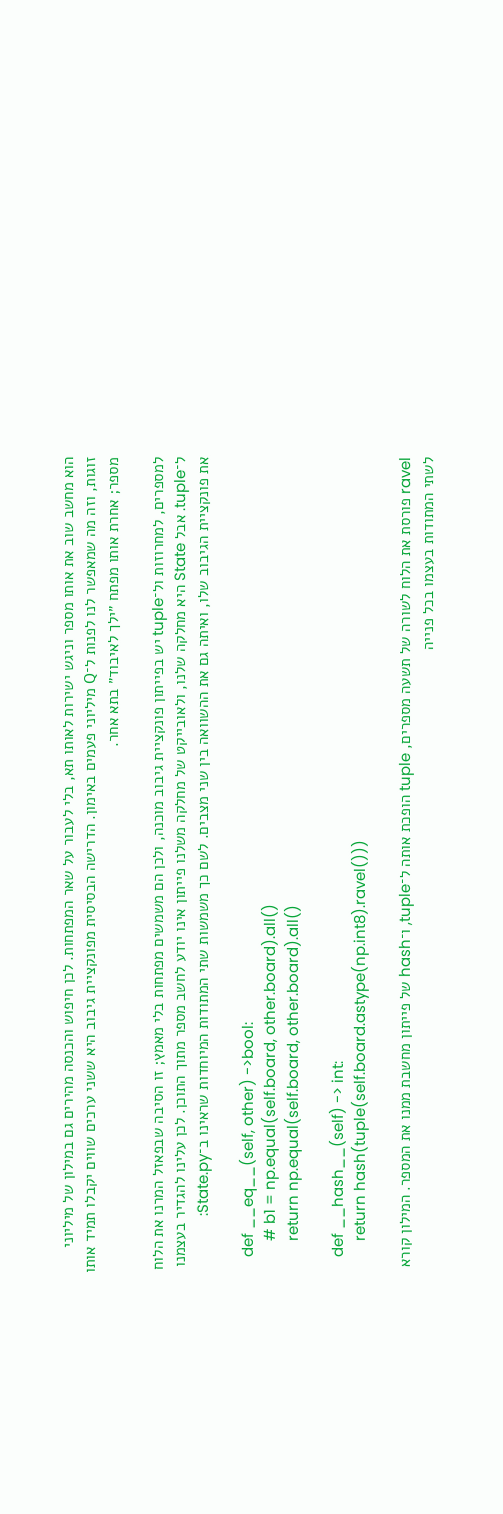הוא מחשב שוב את אותו מספר וניגש ישירות לאותו תא, בלי לעבור על שאר המפתחות. לכן חיפוש והכנסה מהירים גם במילון של מיליוני זוגות, וזה מה שמאפשר לנו לפנות ל־Q מיליוני פעמים באימון. הדרישה הבסיסית מפונקציית גיבוב היא ששני ערכים שווים יקבלו תמיד אותו מספר; אחרת אותו מפתח ״ילך לאיבוד״ בתא אחר.

למספרים, למחרוזות ול־tuple יש בפייתון פונקציית גיבוב מוכנה, ולכן הם משמשים מפתחות בלי מאמץ; זו הסיבה שבפאזל המרנו את הלוח ל־tuple. אבל State היא מחלקה שלנו, ולאובייקט של מחלקה משלנו פייתון אינו יודע לחשב מספר מתוך התוכן. לכן עלינו להגדיר בעצמנו את פונקציית הגיבוב שלו, ואיתה גם את ההשוואה בין שני מצבים. לשם כך משמשות שתי המתודות המיוחדות שראינו ב־State.py:

    def __eq__(self, other) ->bool:
        # b1 = np.equal(self.board, other.board).all()
        return np.equal(self.board, other.board).all()

    def __hash__(self) -> int:
        return hash(tuple(self.board.astype(np.int8).ravel()))

ravel פורסת את הלוח לשורה של תשעה מספרים, tuple הופכת אותה ל־tuple, ו־hash של פייתון מחשבת ממנו את המספר. המילון קורא לשתי המתודות בעצמו בכל פנייה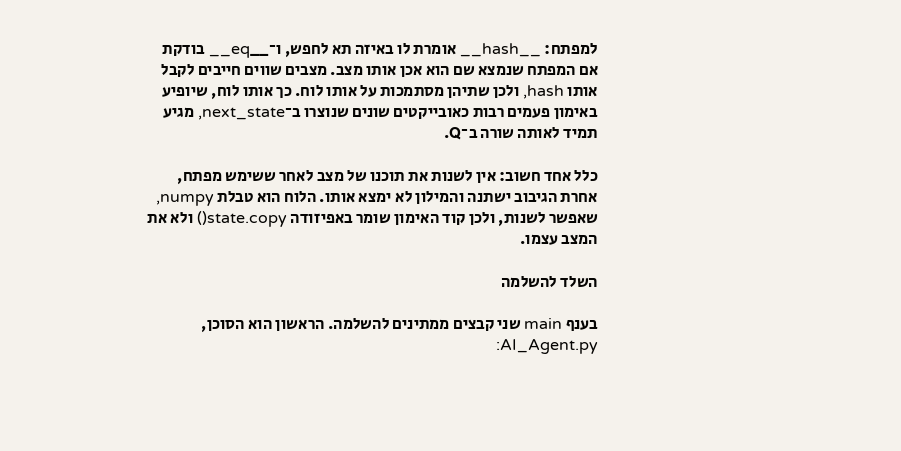למפתח: __hash__ אומרת לו באיזה תא לחפש, ו־__eq__ בודקת אם המפתח שנמצא שם הוא אכן אותו מצב. מצבים שווים חייבים לקבל אותו hash, ולכן שתיהן מסתמכות על אותו לוח. כך אותו לוח, שיופיע באימון פעמים רבות כאובייקטים שונים שנוצרו ב־next_state, מגיע תמיד לאותה שורה ב־Q.

כלל אחד חשוב: אין לשנות את תוכנו של מצב לאחר ששימש מפתח, אחרת הגיבוב ישתנה והמילון לא ימצא אותו. הלוח הוא טבלת numpy, שאפשר לשנות, ולכן קוד האימון שומר באפיזודה state.copy() ולא את המצב עצמו.

השלד להשלמה

בענף main שני קבצים ממתינים להשלמה. הראשון הוא הסוכן, AI_Agent.py: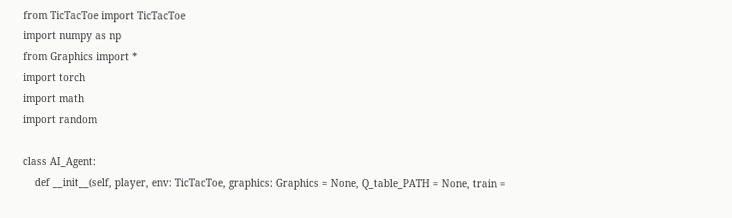from TicTacToe import TicTacToe
import numpy as np
from Graphics import *
import torch
import math
import random

class AI_Agent:
    def __init__(self, player, env: TicTacToe, graphics: Graphics = None, Q_table_PATH = None, train =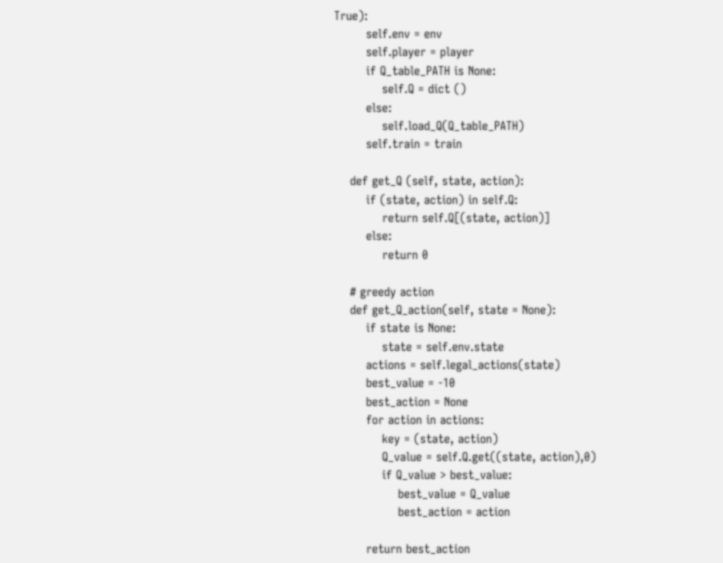True):
        self.env = env
        self.player = player
        if Q_table_PATH is None:
            self.Q = dict ()
        else:
            self.load_Q(Q_table_PATH)
        self.train = train

    def get_Q (self, state, action):
        if (state, action) in self.Q:
            return self.Q[(state, action)]
        else:
            return 0

    # greedy action
    def get_Q_action(self, state = None):
        if state is None:
            state = self.env.state
        actions = self.legal_actions(state)
        best_value = -10
        best_action = None
        for action in actions:
            key = (state, action)
            Q_value = self.Q.get((state, action),0)
            if Q_value > best_value:
                best_value = Q_value
                best_action = action

        return best_action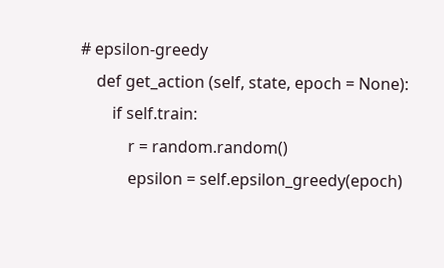# epsilon-greedy
    def get_action (self, state, epoch = None):
        if self.train:
            r = random.random()
            epsilon = self.epsilon_greedy(epoch)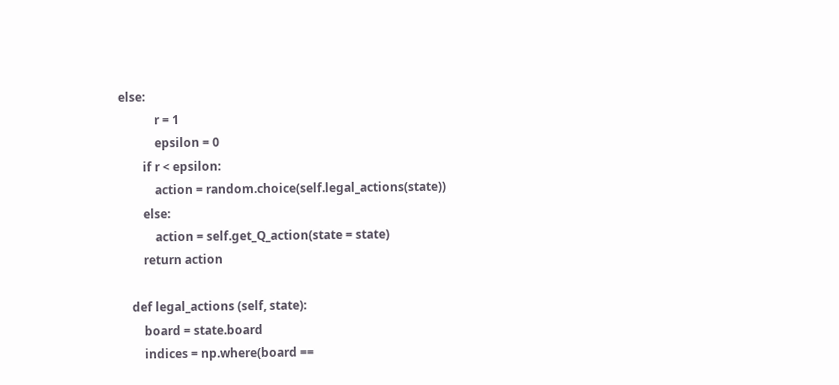else:
            r = 1
            epsilon = 0
        if r < epsilon:
            action = random.choice(self.legal_actions(state))
        else:
            action = self.get_Q_action(state = state)
        return action

    def legal_actions (self, state):
        board = state.board
        indices = np.where(board ==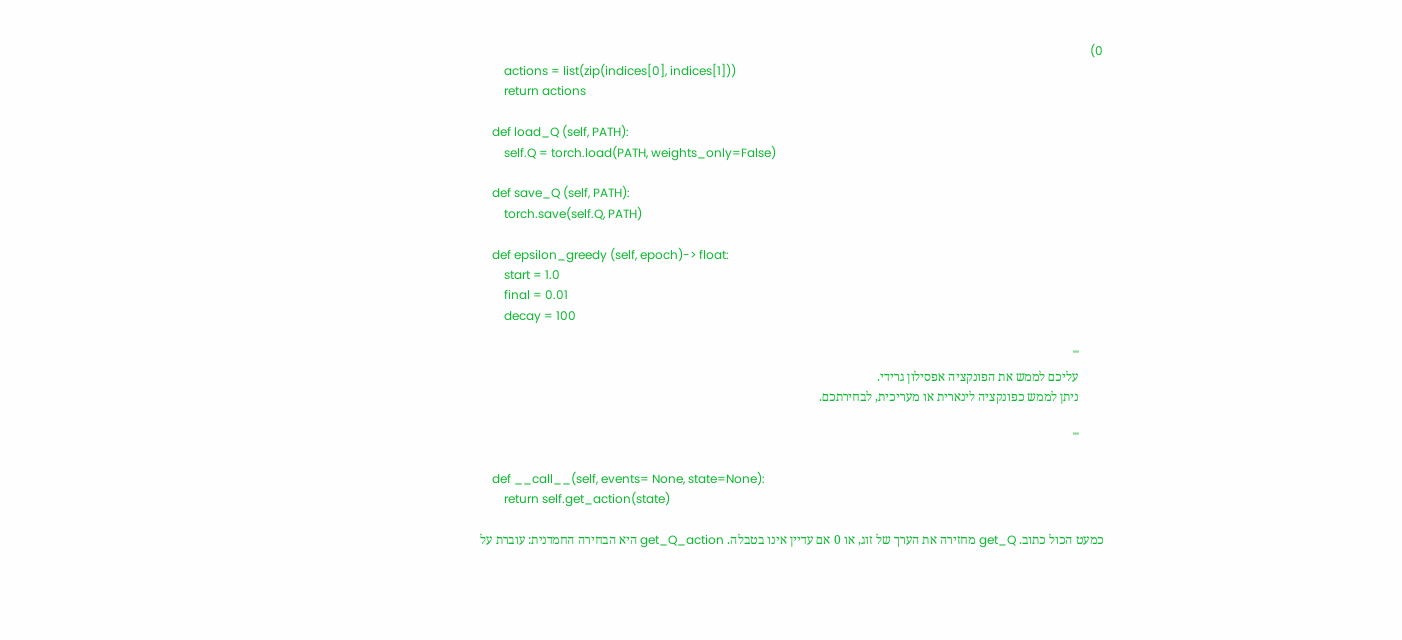0)
        actions = list(zip(indices[0], indices[1]))
        return actions

    def load_Q (self, PATH):
        self.Q = torch.load(PATH, weights_only=False)

    def save_Q (self, PATH):
        torch.save(self.Q, PATH)

    def epsilon_greedy (self, epoch)-> float:
        start = 1.0
        final = 0.01
        decay = 100

        '''
        עליכם לממש את הפונקציה אפסילון גרידי.
        ניתן לממש כפונקציה לינארית או מעריכית, לבחירתכם.

        '''

    def __call__(self, events= None, state=None):
        return self.get_action(state)

כמעט הכול כתוב. get_Q מחזירה את הערך של זוג, או 0 אם עדיין אינו בטבלה. get_Q_action היא הבחירה החמדנית: עוברת על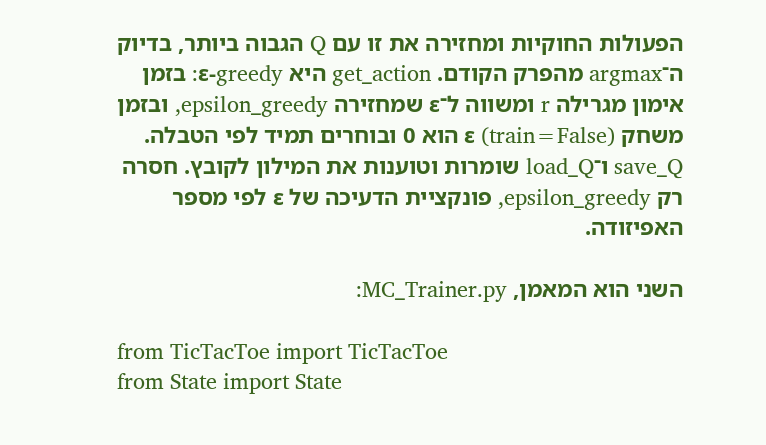הפעולות החוקיות ומחזירה את זו עם Q הגבוה ביותר, בדיוק ה־argmax מהפרק הקודם. get_action היא ε-greedy: בזמן אימון מגרילה r ומשווה ל־ε שמחזירה epsilon_greedy, ובזמן משחק (train=False) ε הוא 0 ובוחרים תמיד לפי הטבלה. save_Q ו־load_Q שומרות וטוענות את המילון לקובץ. חסרה רק epsilon_greedy, פונקציית הדעיכה של ε לפי מספר האפיזודה.

השני הוא המאמן, MC_Trainer.py:

from TicTacToe import TicTacToe
from State import State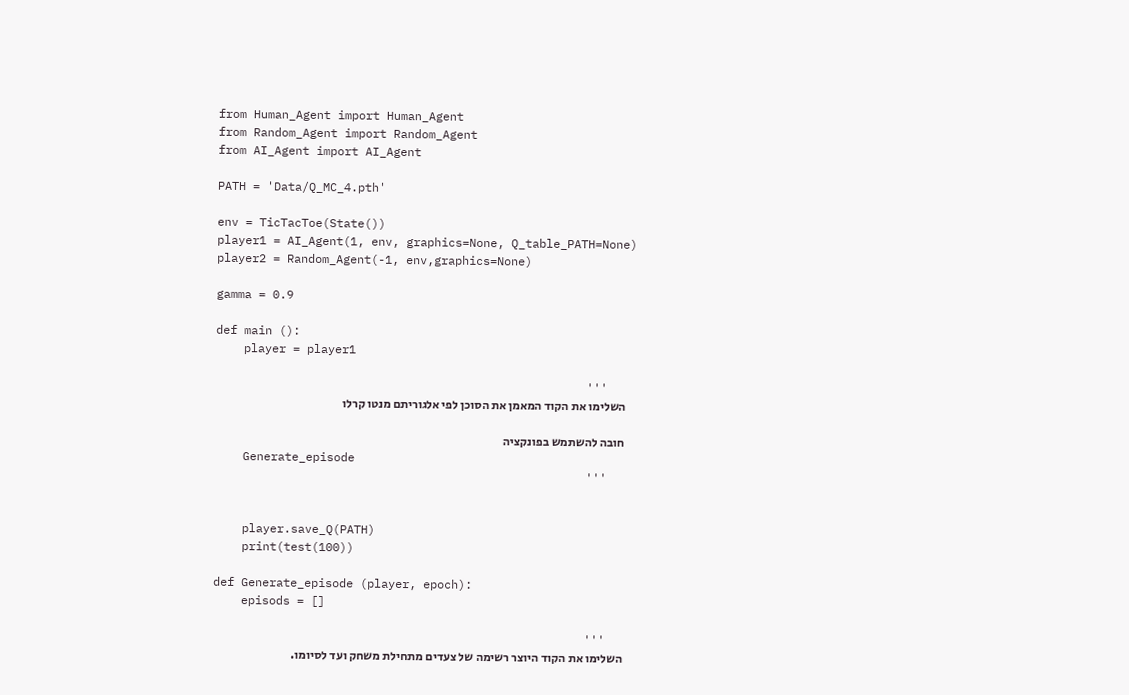from Human_Agent import Human_Agent
from Random_Agent import Random_Agent
from AI_Agent import AI_Agent

PATH = 'Data/Q_MC_4.pth'

env = TicTacToe(State())
player1 = AI_Agent(1, env, graphics=None, Q_table_PATH=None)
player2 = Random_Agent(-1, env,graphics=None)

gamma = 0.9

def main ():
    player = player1

    '''
    השלימו את הקוד המאמן את הסוכן לפי אלגוריתם מנטו קרלו

    חובה להשתמש בפונקציה
    Generate_episode
    '''


    player.save_Q(PATH)
    print(test(100))

def Generate_episode (player, epoch):
    episods = []

    '''
    השלימו את הקוד היוצר רשימה של צעדים מתחילת משחק ועד לסיומו.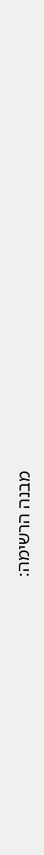מבנה הרשימה: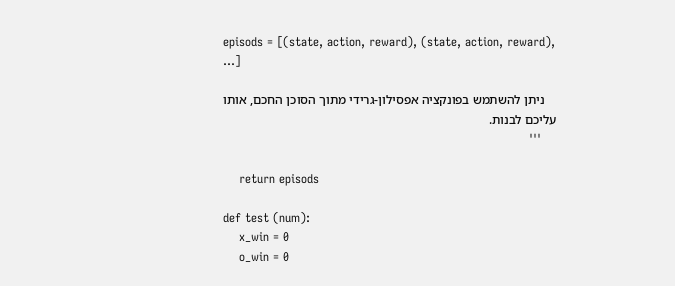episods = [(state, action, reward), (state, action, reward), ...]

    ניתן להשתמש בפונקציה אפסילון-גרידי מתוך הסוכן החכם, אותו עליכם לבנות.
    '''

    return episods

def test (num):
    x_win = 0
    o_win = 0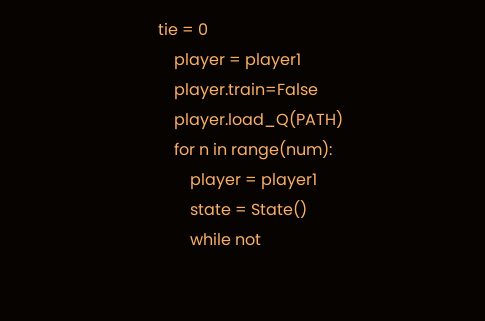tie = 0
    player = player1
    player.train=False
    player.load_Q(PATH)
    for n in range(num):
        player = player1
        state = State()
        while not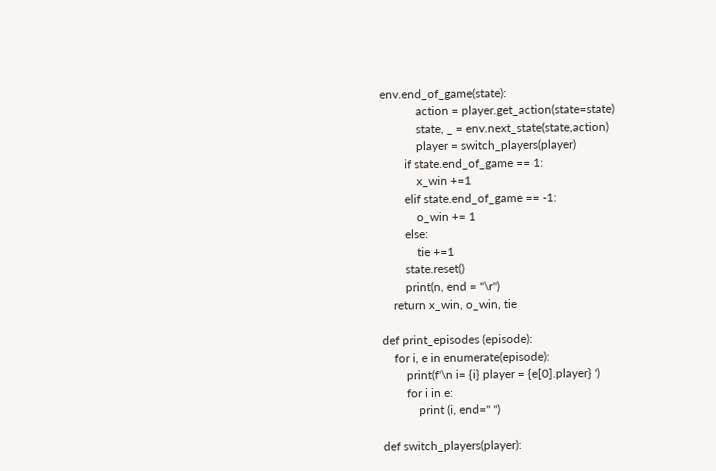env.end_of_game(state):
            action = player.get_action(state=state)
            state, _ = env.next_state(state,action)
            player = switch_players(player)
        if state.end_of_game == 1:
            x_win +=1
        elif state.end_of_game == -1:
            o_win += 1
        else:
            tie +=1
        state.reset()
        print(n, end = "\r")
    return x_win, o_win, tie

def print_episodes (episode):
    for i, e in enumerate(episode):
        print(f'\n i= {i} player = {e[0].player} ')
        for i in e:
            print (i, end=" ")

def switch_players(player):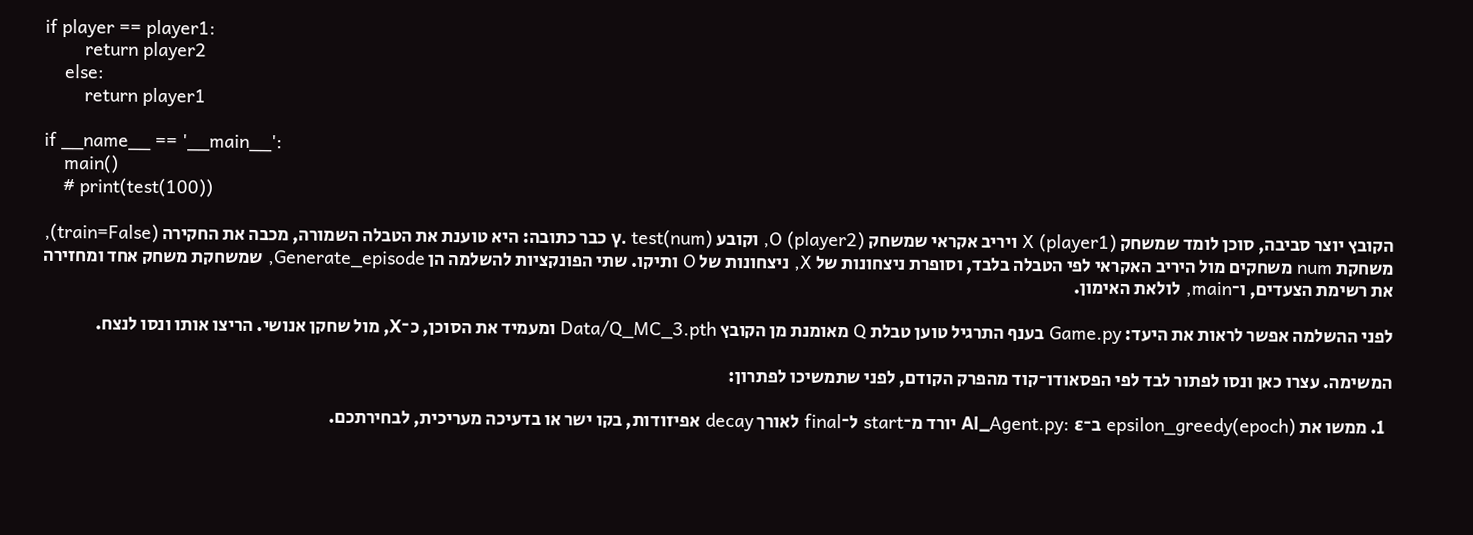if player == player1:
        return player2
    else:
        return player1

if __name__ == '__main__':
    main()
    # print(test(100))

הקובץ יוצר סביבה, סוכן לומד שמשחק X (player1) ויריב אקראי שמשחק O (player2), וקובע γ. test(num) כבר כתובה: היא טוענת את הטבלה השמורה, מכבה את החקירה (train=False), משחקת num משחקים מול היריב האקראי לפי הטבלה בלבד, וסופרת ניצחונות של X, ניצחונות של O ותיקו. שתי הפונקציות להשלמה הן Generate_episode, שמשחקת משחק אחד ומחזירה את רשימת הצעדים, ו־main, לולאת האימון.

לפני ההשלמה אפשר לראות את היעד: Game.py בענף התרגיל טוען טבלת Q מאומנת מן הקובץ Data/Q_MC_3.pth ומעמיד את הסוכן, כ־X, מול שחקן אנושי. הריצו אותו ונסו לנצח.

המשימה. עצרו כאן ונסו לפתור לבד לפי הפסאודו־קוד מהפרק הקודם, לפני שתמשיכו לפתרון:

  1. ממשו את epsilon_greedy(epoch) ב־AI_Agent.py: ε יורד מ־start ל־final לאורך decay אפיזודות, בקו ישר או בדעיכה מעריכית, לבחירתכם.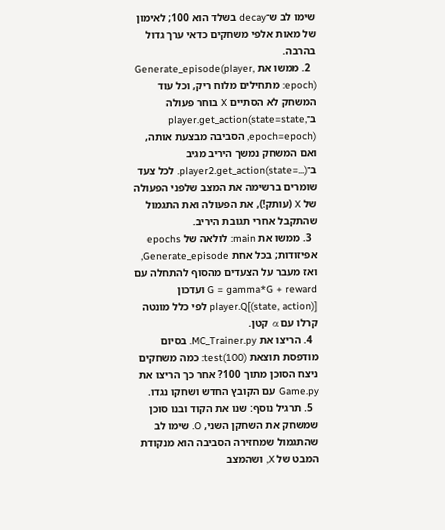שימו לב ש־decay בשלד הוא 100; לאימון של מאות אלפי משחקים כדאי ערך גדול בהרבה.
  2. ממשו את Generate_episode(player, epoch): מתחילים מלוח ריק, וכל עוד המשחק לא הסתיים X בוחר פעולה ב־player.get_action(state=state, epoch=epoch), הסביבה מבצעת אותה, ואם המשחק נמשך היריב מגיב ב־player2.get_action(state=...). לכל צעד שומרים ברשימה את המצב שלפני הפעולה של X (עותק!), את הפעולה ואת התגמול שהתקבל אחרי תגובת היריב.
  3. ממשו את main: לולאה של epochs אפיזודות; בכל אחת Generate_episode, ואז מעבר על הצעדים מהסוף להתחלה עם G = gamma*G + reward ועדכון player.Q[(state, action)] לפי כלל מונטה קרלו עם α קטן.
  4. הריצו את MC_Trainer.py. בסיום מודפסת תוצאת test(100): כמה משחקים ניצח הסוכן מתוך 100? אחר כך הריצו את Game.py עם הקובץ החדש ושחקו נגדו.
  5. תרגיל נוסף: שנו את הקוד ובנו סוכן שמשחק את השחקן השני, O. שימו לב שהתגמול שמחזירה הסביבה הוא מנקודת המבט של X, ושהמצב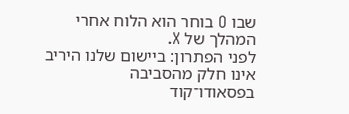שבו O בוחר הוא הלוח אחרי המהלך של X.
לפני הפתרון: ביישום שלנו היריב אינו חלק מהסביבה
בפסאודו־קוד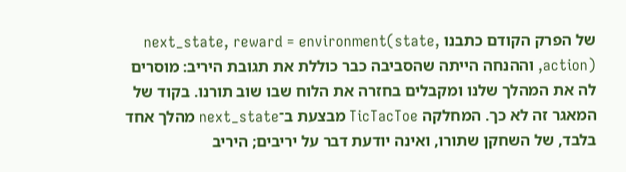של הפרק הקודם כתבנו next_state, reward = environment(state, action), וההנחה הייתה שהסביבה כבר כוללת את תגובת היריב: מוסרים לה את המהלך שלנו ומקבלים בחזרה את הלוח שבו שוב תורנו. בקוד של המאגר זה לא כך. המחלקה TicTacToe מבצעת ב־next_state מהלך אחד בלבד, של השחקן שתורו, ואינה יודעת דבר על יריבים; היריב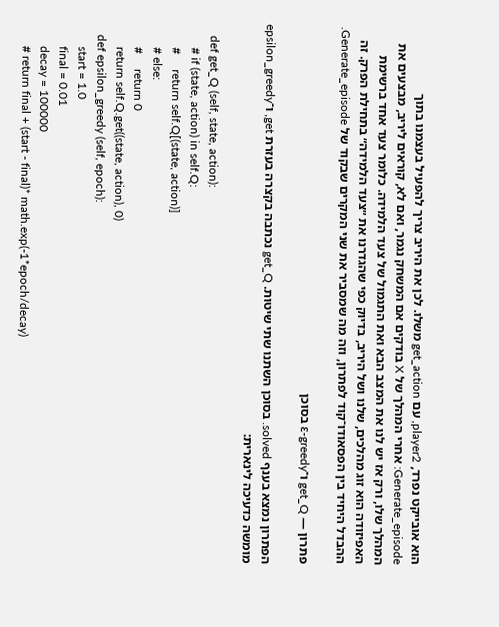הוא אובייקט נפרד, player2, עם get_action משלו. לכן את היריב צריך להפעיל בעצמנו בתוך Generate_episode: אחרי המהלך של X בודקים אם המשחק נגמר, ואם לא, קוראים ליריב, מבצעים את המהלך שלו, ורק אז יש לנו את המצב הבא ואת התגמול של צעד הלמידה. כלומר צעד אחד ברשימת האפיזודה הוא זוג מהלכים, שלנו ושל היריב, בדיוק כפי שהגדרנו את ״צעד הלמידה״ בתחילת הפרק. זה ההבדל היחיד בין הפסאודו־קוד לפתרון, וזה מה שמסביר את שני המקרים שבקוד של Generate_episode.

פתרון — get_Q ו־ε-greedy בסוכן

הפתרון נמצא בענף solved. בסוכן השתנו שתי שיטות. get_Q נכתבה בקצרה בעזרת get, ו־epsilon_greedy מומשה כדעיכה לינארית:

    def get_Q (self, state, action):
        # if (state, action) in self.Q:
        #     return self.Q[(state, action)]
        # else:
        #     return 0
        return self.Q.get((state, action), 0)
    def epsilon_greedy (self, epoch):
        start = 1.0
        final = 0.01
        decay = 100000
        # return final + (start - final)* math.exp(-1*epoch/decay)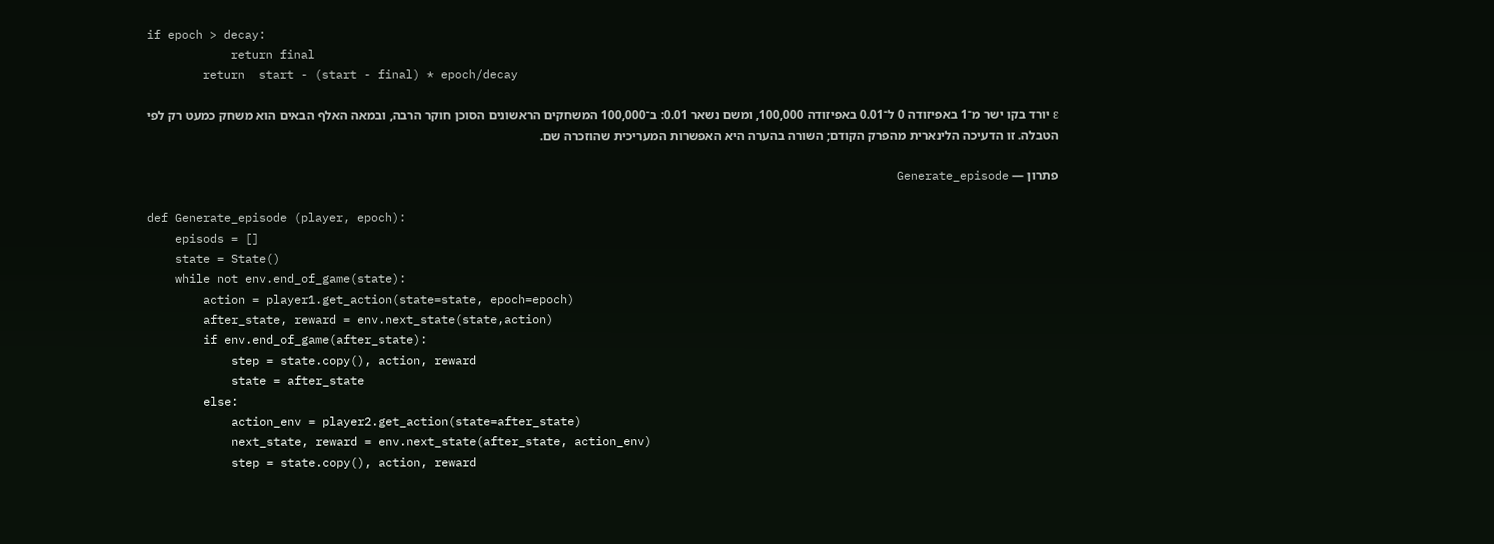if epoch > decay:
            return final
        return  start - (start - final) * epoch/decay

ε יורד בקו ישר מ־1 באפיזודה 0 ל־0.01 באפיזודה 100,000, ומשם נשאר 0.01: ב־100,000 המשחקים הראשונים הסוכן חוקר הרבה, ובמאה האלף הבאים הוא משחק כמעט רק לפי הטבלה. זו הדעיכה הלינארית מהפרק הקודם; השורה בהערה היא האפשרות המעריכית שהוזכרה שם.

פתרון — Generate_episode

def Generate_episode (player, epoch):
    episods = []
    state = State()
    while not env.end_of_game(state):
        action = player1.get_action(state=state, epoch=epoch)
        after_state, reward = env.next_state(state,action)
        if env.end_of_game(after_state):
            step = state.copy(), action, reward
            state = after_state
        else:
            action_env = player2.get_action(state=after_state)
            next_state, reward = env.next_state(after_state, action_env)
            step = state.copy(), action, reward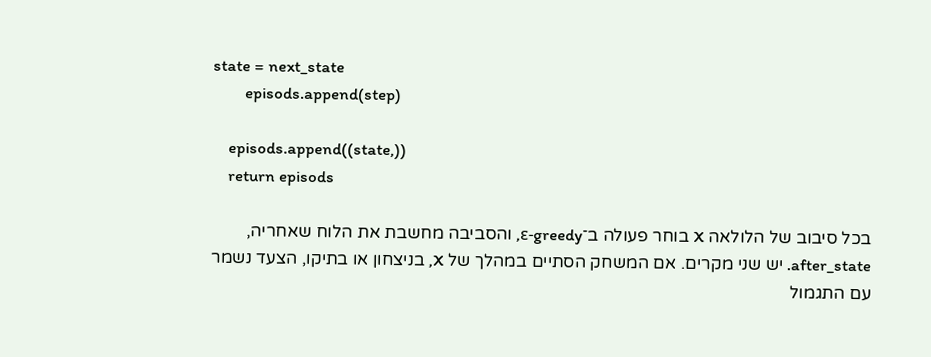state = next_state
        episods.append(step)

    episods.append((state,))
    return episods

בכל סיבוב של הלולאה X בוחר פעולה ב־ε-greedy, והסביבה מחשבת את הלוח שאחריה, after_state. יש שני מקרים. אם המשחק הסתיים במהלך של X, בניצחון או בתיקו, הצעד נשמר עם התגמול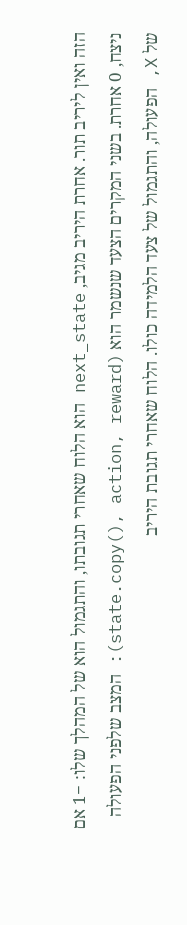הזה ואין ליריב תור. אחרת היריב מגיב, next_state הוא הלוח שאחרי תגובתו, והתגמול הוא של המהלך שלו: −1 אם ניצח, 0 אחרת. בשני המקרים הצעד שנשמר הוא (state.copy(), action, reward): המצב שלפני הפעולה של X, הפעולה, והתגמול של צעד הלמידה כולו. הלוח שאחרי תגובת היריב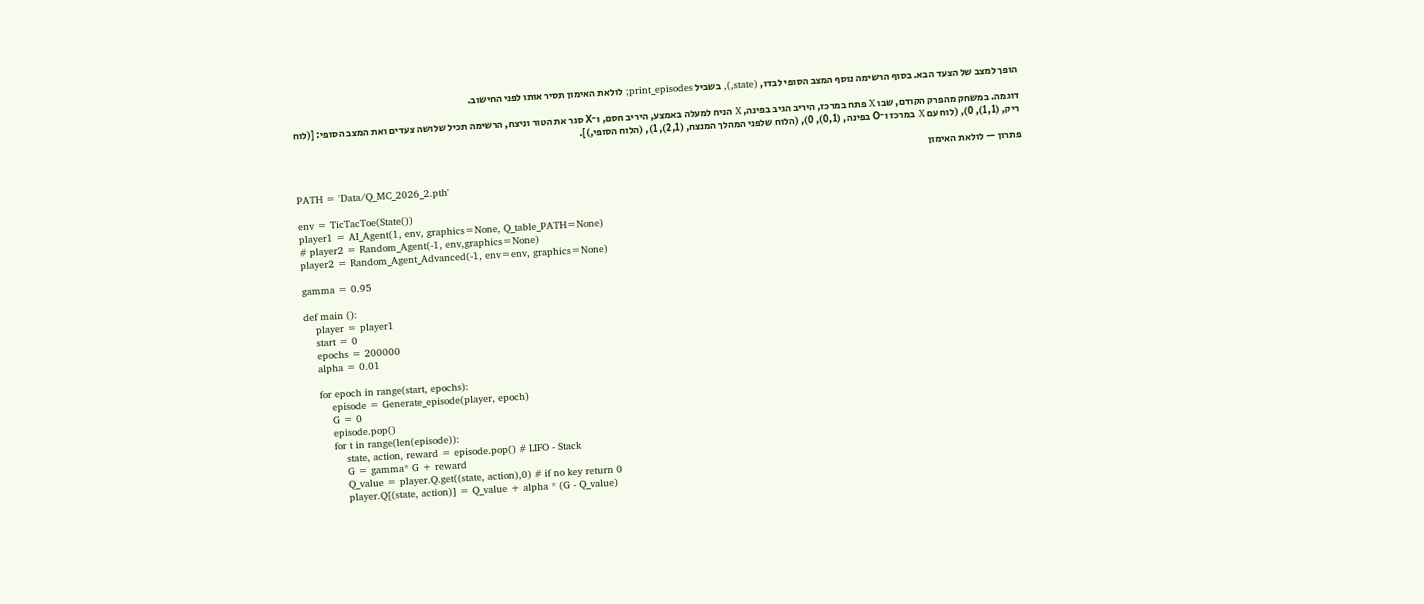הופך למצב של הצעד הבא. בסוף הרשימה נוסף המצב הסופי לבדו, (state,), בשביל print_episodes; לולאת האימון תסיר אותו לפני החישוב.

דוגמה. במשחק מהפרק הקודם, שבו X פתח במרכז, היריב הגיב בפינה, X הניח למעלה באמצע, היריב חסם, ו־X סגר את הטור וניצח, הרשימה תכיל שלושה צעדים ואת המצב הסופי: [(לוח ריק, (1,1), 0), (לוח עם X במרכז ו־O בפינה, (0,1), 0), (הלוח שלפני המהלך המנצח, (2,1), 1), (הלוח הסופי,)].

פתרון — לולאת האימון

PATH = 'Data/Q_MC_2026_2.pth'

env = TicTacToe(State())
player1 = AI_Agent(1, env, graphics=None, Q_table_PATH=None)
# player2 = Random_Agent(-1, env,graphics=None)
player2 = Random_Agent_Advanced(-1, env=env, graphics=None)

gamma = 0.95

def main ():
    player = player1
    start = 0
    epochs = 200000
    alpha = 0.01

    for epoch in range(start, epochs):
        episode = Generate_episode(player, epoch)
        G = 0
        episode.pop()
        for t in range(len(episode)):
            state, action, reward = episode.pop() # LIFO - Stack
            G = gamma* G + reward
            Q_value = player.Q.get((state, action),0) # if no key return 0
            player.Q[(state, action)] = Q_value + alpha * (G - Q_value)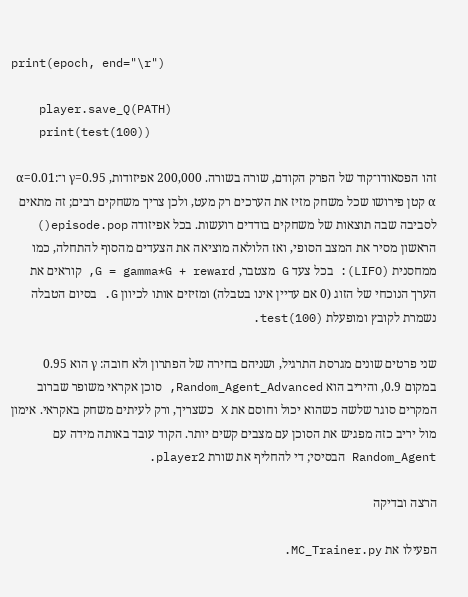print(epoch, end="\r")

    player.save_Q(PATH)
    print(test(100))

זהו הפסאודו־קוד של הפרק הקודם, שורה בשורה. 200,000 אפיזודות, γ=0.95 ו־α=0.01: α קטן פירושו שכל משחק מזיז את הערכים רק מעט, ולכן צריך משחקים רבים; זה מתאים לסביבה שבה תוצאות של משחקים בודדים רועשות. בכל אפיזודה episode.pop() הראשון מסיר את המצב הסופי, ואז הלולאה מוציאה את הצעדים מהסוף להתחלה, כמו ממחסנית (LIFO): בכל צעד G מצטבר, G = gamma*G + reward, קוראים את הערך הנוכחי של הזוג (0 אם עדיין אינו בטבלה) ומזיזים אותו לכיוון G. בסיום הטבלה נשמרת לקובץ ומופעלת test(100).

שני פרטים שונים מגרסת התרגיל, ושניהם בחירה של הפתרון ולא חובה: γ הוא 0.95 במקום 0.9, והיריב הוא Random_Agent_Advanced, סוכן אקראי משופר שברוב המקרים סוגר שלשה כשהוא יכול וחוסם את X כשצריך, ורק לעיתים משחק באקראי. אימון מול יריב כזה מפגיש את הסוכן עם מצבים קשים יותר. הקוד עובד באותה מידה עם Random_Agent הבסיסי; די להחליף את שורת player2.

הרצה ובדיקה

הפעילו את MC_Trainer.py.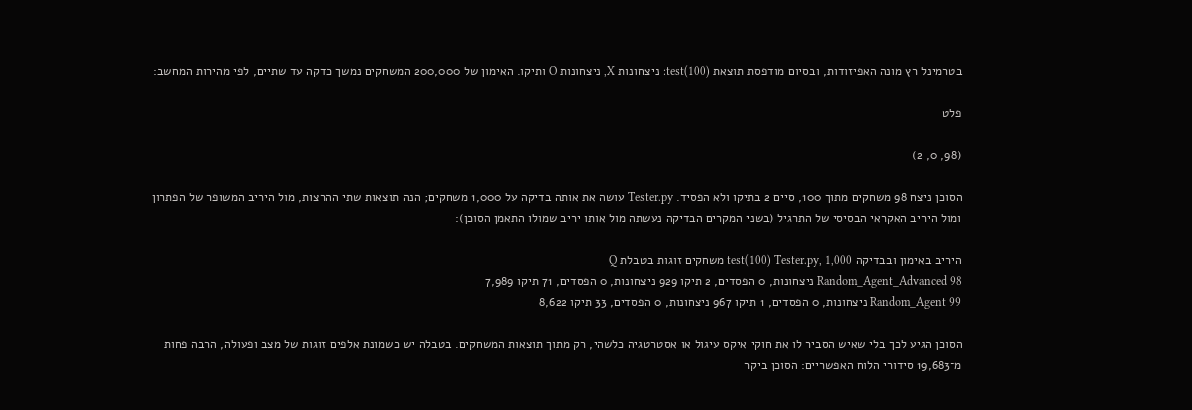בטרמינל רץ מונה האפיזודות, ובסיום מודפסת תוצאת test(100): ניצחונות X, ניצחונות O ותיקו. האימון של 200,000 המשחקים נמשך כדקה עד שתיים, לפי מהירות המחשב:

פלט

(98, 0, 2)

הסוכן ניצח 98 משחקים מתוך 100, סיים 2 בתיקו ולא הפסיד. Tester.py עושה את אותה בדיקה על 1,000 משחקים; הנה תוצאות שתי ההרצות, מול היריב המשופר של הפתרון ומול היריב האקראי הבסיסי של התרגיל (בשני המקרים הבדיקה נעשתה מול אותו יריב שמולו התאמן הסוכן):

היריב באימון ובבדיקה test(100) Tester.py, 1,000 משחקים זוגות בטבלת Q
Random_Agent_Advanced 98 ניצחונות, 0 הפסדים, 2 תיקו 929 ניצחונות, 0 הפסדים, 71 תיקו 7,989
Random_Agent 99 ניצחונות, 0 הפסדים, 1 תיקו 967 ניצחונות, 0 הפסדים, 33 תיקו 8,622

הסוכן הגיע לכך בלי שאיש הסביר לו את חוקי איקס עיגול או אסטרטגיה כלשהי, רק מתוך תוצאות המשחקים. בטבלה יש כשמונת אלפים זוגות של מצב ופעולה, הרבה פחות מ־19,683 סידורי הלוח האפשריים: הסוכן ביקר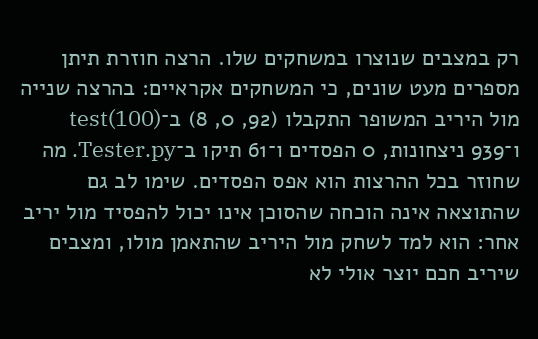רק במצבים שנוצרו במשחקים שלו. הרצה חוזרת תיתן מספרים מעט שונים, כי המשחקים אקראיים: בהרצה שנייה מול היריב המשופר התקבלו (92, 0, 8) ב־test(100) ו־939 ניצחונות, 0 הפסדים ו־61 תיקו ב־Tester.py. מה שחוזר בכל ההרצות הוא אפס הפסדים. שימו לב גם שהתוצאה אינה הוכחה שהסוכן אינו יכול להפסיד מול יריב אחר: הוא למד לשחק מול היריב שהתאמן מולו, ומצבים שיריב חכם יוצר אולי לא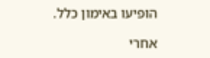הופיעו באימון כלל.

אחרי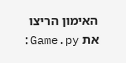האימון הריצו את Game.py: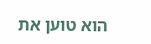הוא טוען את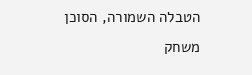הטבלה השמורה, הסוכן משחק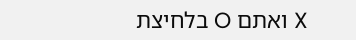X ואתם O בלחיצת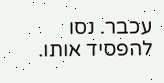עכבר. נסו להפסיד אותו.